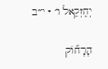יְחֶזְקֵאל ו׳ · י״ב

הָרָח֞וֹק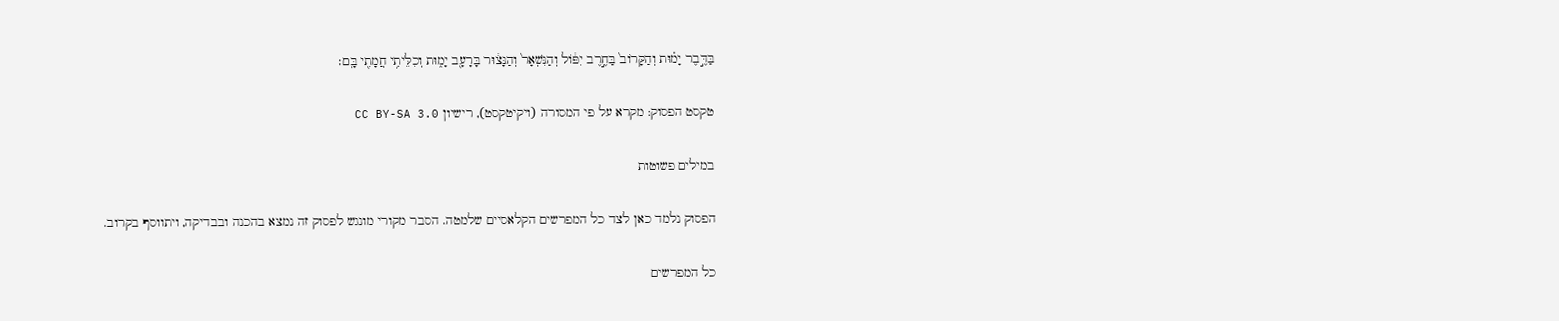בַּדֶּ֣בֶר יָמ֗וּת וְהַקָּרוֹב֙ בַּחֶ֣רֶב יִפּ֔וֹל וְהַנִּשְׁאָר֙ וְהַנָּצ֔וּר בָּרָעָ֖ב יָמ֑וּת וְכִלֵּיתִ֥י חֲמָתִ֖י בָּֽם׃

טקסט הפסוק: מקרא על פי המסורה (ויקיטקסט), רישיון CC BY-SA 3.0

במילים פשוטות

הפסוק נלמד כאן לצד כל המפרשים הקלאסיים שלמטה. הסבר מקורי מונגש לפסוק זה נמצא בהכנה ובבדיקה, ויתווסף בקרוב.

כל המפרשים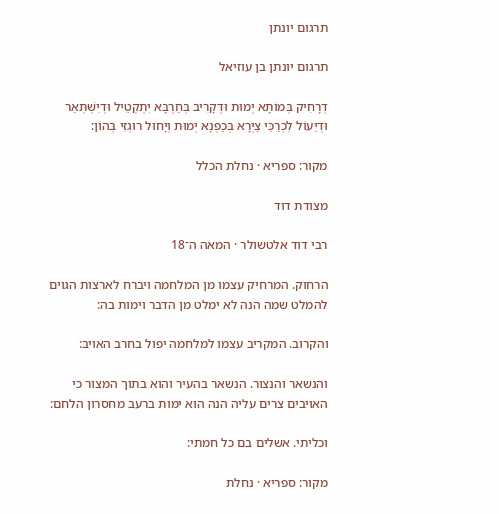תרגום יונתן

תרגום יונתן בן עוזיאל

דְרָחִיק בְּמוֹתָא יְמוּת וּדְקָרִיב בְּחַרְבָּא יִתְקְטֵיל וּדְיִשְׁתְּאַר וּדְיֵעוֹל לִכְרַכֵּי צַיְרָא בְּכַפְנָא יְמוּת וְיָחוּל רוּגְזִי בְּהוֹן:

מקור: ספריא · נחלת הכלל

מצודת דוד

רבי דוד אלטשולר · המאה ה־18

הרחוק. המרחיק עצמו מן המלחמה ויברח לארצות הגוים להמלט שמה הנה לא ימלט מן הדבר וימות בה:

והקרוב. המקריב עצמו למלחמה יפול בחרב האויב:

והנשאר והנצור. הנשאר בהעיר והוא בתוך המצור כי האויבים צרים עליה הנה הוא ימות ברעב מחסרון הלחם:

וכליתי. אשלים בם כל חמתי:

מקור: ספריא · נחלת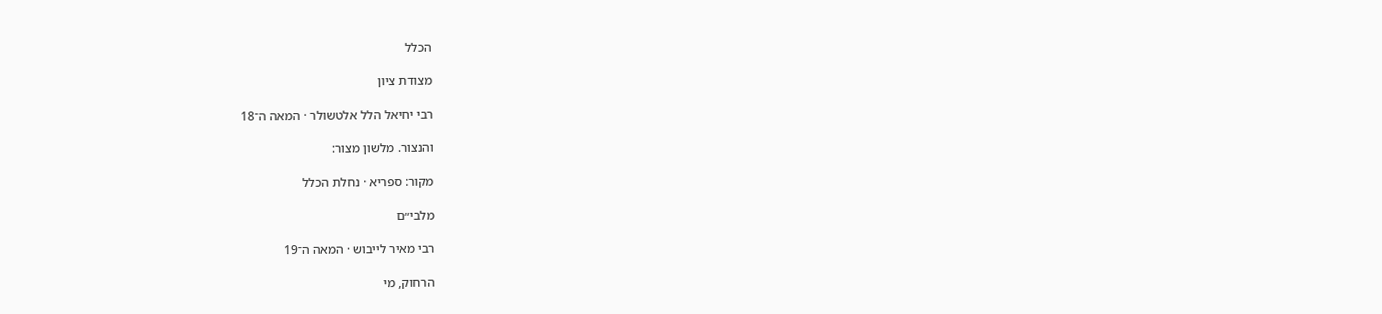הכלל

מצודת ציון

רבי יחיאל הלל אלטשולר · המאה ה־18

והנצור. מלשון מצור:

מקור: ספריא · נחלת הכלל

מלבי״ם

רבי מאיר לייבוש · המאה ה־19

הרחוק, מי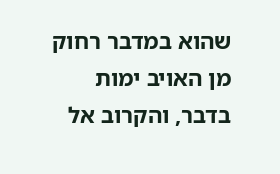שהוא במדבר רחוק מן האויב ימות בדבר, והקרוב אל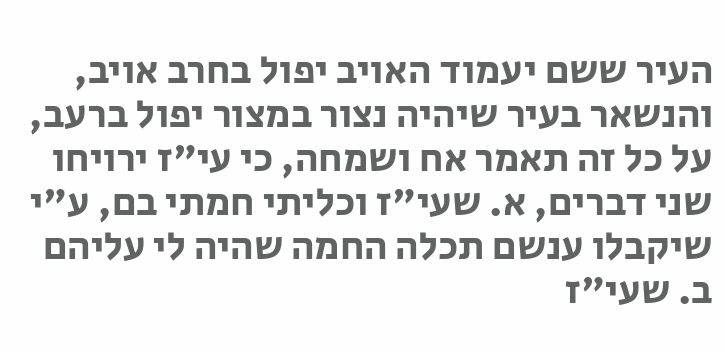העיר ששם יעמוד האויב יפול בחרב אויב, והנשאר בעיר שיהיה נצור במצור יפול ברעב, על כל זה תאמר אח ושמחה, כי עי"ז ירויחו שני דברים, א. שעי"ז וכליתי חמתי בם, ע"י שיקבלו ענשם תכלה החמה שהיה לי עליהם ב. שעי"ז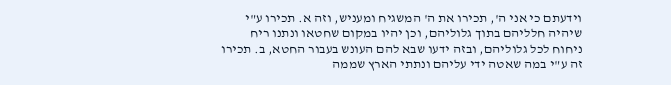וידעתם כי אני ה', תכירו את ה' המשגיח ומעניש, וזה א. תכירו ע"י שיהיה חלליהם בתוך גלוליהם, וכן יהיו במקום שחטאו ונתנו ריח ניחוח לכל גלוליהם, ובזה ידעו שבא להם העונש בעבור החטא, ב. תכירו זה ע"י במה שאטה ידי עליהם ונתתי הארץ שממה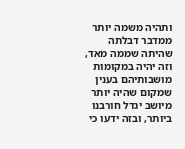ותהיה משמה יותר ממדבר דבלתה שהיתה שממה מאד, וזה יהיה במקומות מושבותיהם בענין שמקום שהיה יותר מיושב יגדל חורבנו ביותר, ובזה ידעו כי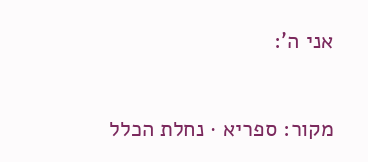אני ה':

מקור: ספריא · נחלת הכלל